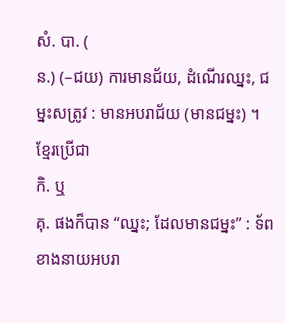សំ. បា. (
ន.) (–ជយ) ការមានជ័យ, ដំណើរឈ្នះ, ជម្នះសត្រូវ : មានអបរាជ័យ (មានជម្នះ) ។ ខ្មែរប្រើជា
កិ. ឬ
គុ. ផងក៏បាន “ឈ្នះ; ដែលមានជម្នះ” : ទ័ពខាងនាយអបរា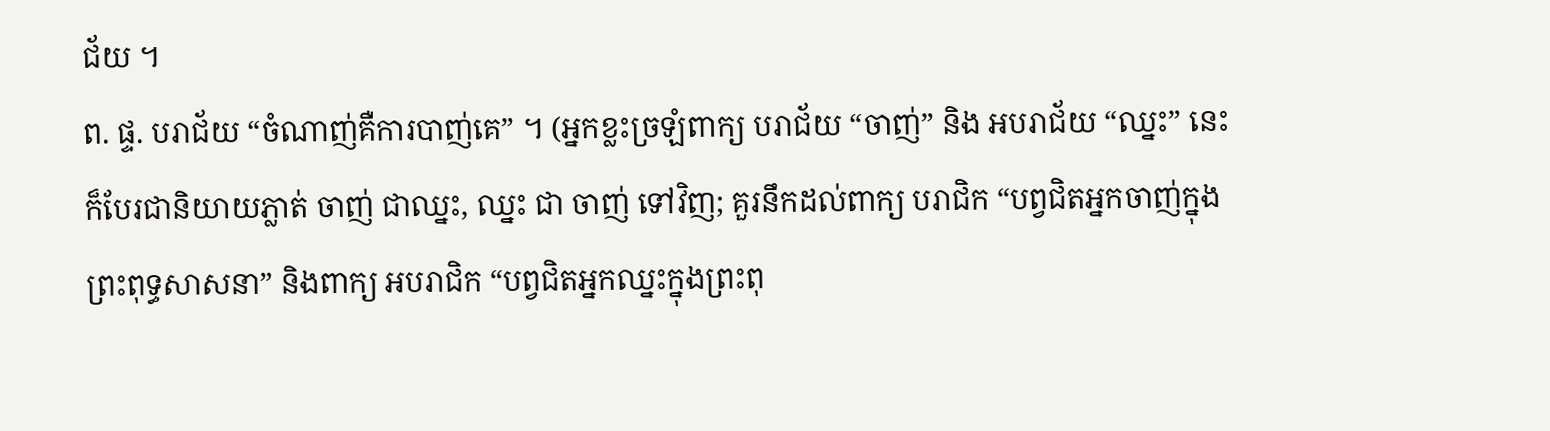ជ័យ ។
ព. ផ្ទ. បរាជ័យ “ចំណាញ់គឺការបាញ់គេ” ។ (អ្នកខ្លះច្រឡំពាក្យ បរាជ័យ “ចាញ់” និង អបរាជ័យ “ឈ្នះ” នេះ ក៏បែរជានិយាយភ្លាត់ ចាញ់ ជាឈ្នះ, ឈ្នះ ជា ចាញ់ ទៅវិញ; គួរនឹកដល់ពាក្យ បរាជិក “បព្វជិតអ្នកចាញ់ក្នុងព្រះពុទ្ធសាសនា” និងពាក្យ អបរាជិក “បព្វជិតអ្នកឈ្នះក្នុងព្រះពុ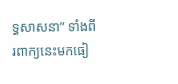ទ្ធសាសនា” ទាំងពីរពាក្យនេះមកធៀ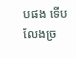បផង ទើបលែងច្រ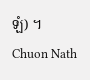ឡំ) ។
Chuon Nath